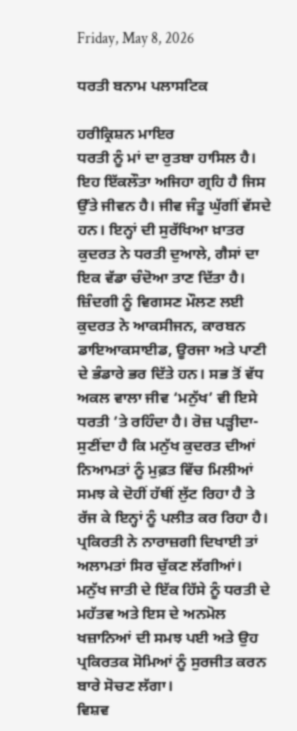Friday, May 8, 2026

ਧਰਤੀ ਬਨਾਮ ਪਲਾਸਟਿਕ

ਹਰੀਕ੍ਰਿਸ਼ਨ ਮਾਇਰ
ਧਰਤੀ ਨੂੰ ਮਾਂ ਦਾ ਰੁਤਬਾ ਹਾਸਿਲ ਹੈ। ਇਹ ਇੱਕਲੌਤਾ ਅਜਿਹਾ ਗ੍ਰਹਿ ਹੈ ਜਿਸ ਉੱਤੇ ਜੀਵਨ ਹੈ। ਜੀਵ ਜੰਤੂ ਘੁੱਗੀਂ ਵੱਸਦੇ ਹਨ। ਇਨ੍ਹਾਂ ਦੀ ਸੁਰੱਖਿਆ ਖ਼ਾਤਰ ਕੁਦਰਤ ਨੇ ਧਰਤੀ ਦੁਆਲੇ, ਗੈਸਾਂ ਦਾ ਇਕ ਵੱਡਾ ਚੰਦੋਆ ਤਾਣ ਦਿੱਤਾ ਹੈ। ਜ਼ਿੰਦਗੀ ਨੂੰ ਵਿਗਸਣ ਮੌਲਣ ਲਈ ਕੁਦਰਤ ਨੇ ਆਕਸੀਜਨ, ਕਾਰਬਨ ਡਾਇਆਕਸਾਈਡ, ਊਰਜਾ ਅਤੇ ਪਾਣੀ ਦੇ ਭੰਡਾਰੇ ਭਰ ਦਿੱਤੇ ਹਨ। ਸਭ ਤੋਂ ਵੱਧ ਅਕਲ ਵਾਲਾ ਜੀਵ ‘ਮਨੁੱਖ’ ਵੀ ਇਸੇ ਧਰਤੀ ’ਤੇ ਰਹਿੰਦਾ ਹੈ। ਰੋਜ਼ ਪੜ੍ਹੀਦਾ-ਸੁਣੀਂਦਾ ਹੈ ਕਿ ਮਨੁੱਖ ਕੁਦਰਤ ਦੀਆਂ ਨਿਆਮਤਾਂ ਨੂੰ ਮੁਫ਼ਤ ਵਿੱਚ ਮਿਲੀਆਂ ਸਮਝ ਕੇ ਦੋਹੀਂ ਹੱਥੀਂ ਲੁੱਟ ਰਿਹਾ ਹੈ ਤੇ ਰੱਜ ਕੇ ਇਨ੍ਹਾਂ ਨੂੰ ਪਲੀਤ ਕਰ ਰਿਹਾ ਹੈ। ਪ੍ਰਕਿਰਤੀ ਨੇ ਨਾਰਾਜ਼ਗੀ ਦਿਖਾਈ ਤਾਂ ਅਲਾਮਤਾਂ ਸਿਰ ਚੁੱਕਣ ਲੱਗੀਆਂ। ਮਨੁੱਖ ਜਾਤੀ ਦੇ ਇੱਕ ਹਿੱਸੇ ਨੂੰ ਧਰਤੀ ਦੇ ਮਹੱਤਵ ਅਤੇ ਇਸ ਦੇ ਅਨਮੋਲ ਖਜ਼ਾਨਿਆਂ ਦੀ ਸਮਝ ਪਈ ਅਤੇ ਉਹ ਪ੍ਰਕਿਰਤਕ ਸੋਮਿਆਂ ਨੂੰ ਸੁਰਜੀਤ ਕਰਨ ਬਾਰੇ ਸੋਚਣ ਲੱਗਾ।
ਵਿਸ਼ਵ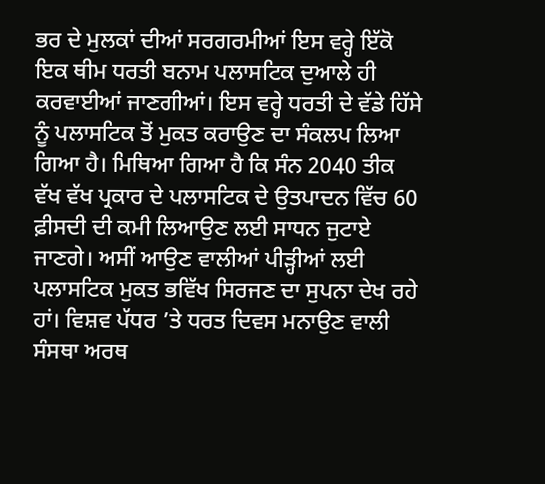ਭਰ ਦੇ ਮੁਲਕਾਂ ਦੀਆਂ ਸਰਗਰਮੀਆਂ ਇਸ ਵਰ੍ਹੇ ਇੱਕੋ ਇਕ ਥੀਮ ਧਰਤੀ ਬਨਾਮ ਪਲਾਸਟਿਕ ਦੁਆਲੇ ਹੀ ਕਰਵਾਈਆਂ ਜਾਣਗੀਆਂ। ਇਸ ਵਰ੍ਹੇ ਧਰਤੀ ਦੇ ਵੱਡੇ ਹਿੱਸੇ ਨੂੰ ਪਲਾਸਟਿਕ ਤੋਂ ਮੁਕਤ ਕਰਾਉਣ ਦਾ ਸੰਕਲਪ ਲਿਆ ਗਿਆ ਹੈ। ਮਿਥਿਆ ਗਿਆ ਹੈ ਕਿ ਸੰਨ 2040 ਤੀਕ ਵੱਖ ਵੱਖ ਪ੍ਰਕਾਰ ਦੇ ਪਲਾਸਟਿਕ ਦੇ ਉਤਪਾਦਨ ਵਿੱਚ 60 ਫ਼ੀਸਦੀ ਦੀ ਕਮੀ ਲਿਆਉਣ ਲਈ ਸਾਧਨ ਜੁਟਾਏ ਜਾਣਗੇ। ਅਸੀਂ ਆਉਣ ਵਾਲੀਆਂ ਪੀੜ੍ਹੀਆਂ ਲਈ ਪਲਾਸਟਿਕ ਮੁਕਤ ਭਵਿੱਖ ਸਿਰਜਣ ਦਾ ਸੁਪਨਾ ਦੇਖ ਰਹੇ ਹਾਂ। ਵਿਸ਼ਵ ਪੱਧਰ ’ਤੇ ਧਰਤ ਦਿਵਸ ਮਨਾਉਣ ਵਾਲੀ ਸੰਸਥਾ ਅਰਥ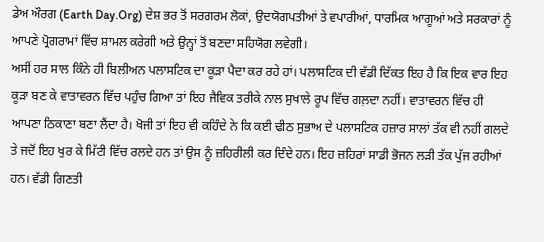ਡੇਅ ਔਰਗ (Earth Day.Org) ਦੇਸ਼ ਭਰ ਤੋਂ ਸਰਗਰਮ ਲੋਕਾਂ, ਉਦਯੋਗਪਤੀਆਂ ਤੇ ਵਪਾਰੀਆਂ, ਧਾਰਮਿਕ ਆਗੂਆਂ ਅਤੇ ਸਰਕਾਰਾਂ ਨੂੰ ਆਪਣੇ ਪ੍ਰੋਗਰਾਮਾਂ ਵਿੱਚ ਸ਼ਾਮਲ ਕਰੇਗੀ ਅਤੇ ਉਨ੍ਹਾਂ ਤੋਂ ਬਣਦਾ ਸਹਿਯੋਗ ਲਵੇਗੀ।
ਅਸੀਂ ਹਰ ਸਾਲ ਕਿੰਨੇ ਹੀ ਬਿਲੀਅਨ ਪਲਾਸਟਿਕ ਦਾ ਕੂੜਾ ਪੈਦਾ ਕਰ ਰਹੇ ਹਾਂ। ਪਲਾਸਟਿਕ ਦੀ ਵੱਡੀ ਦਿੱਕਤ ਇਹ ਹੈ ਕਿ ਇਕ ਵਾਰ ਇਹ ਕੂੜਾ ਬਣ ਕੇ ਵਾਤਾਵਰਨ ਵਿੱਚ ਪਹੁੰਚ ਗਿਆ ਤਾਂ ਇਹ ਜੈਵਿਕ ਤਰੀਕੇ ਨਾਲ ਸੁਖਾਲੇ ਰੂਪ ਵਿੱਚ ਗਲ਼ਦਾ ਨਹੀਂ। ਵਾਤਾਵਰਨ ਵਿੱਚ ਹੀ ਆਪਣਾ ਠਿਕਾਣਾ ਬਣਾ ਲੈਂਦਾ ਹੈ। ਖੋਜੀ ਤਾਂ ਇਹ ਵੀ ਕਹਿੰਦੇ ਨੇ ਕਿ ਕਈ ਢੀਠ ਸੁਭਾਅ ਦੇ ਪਲਾਸਟਿਕ ਹਜ਼ਾਰ ਸਾਲਾਂ ਤੱਕ ਵੀ ਨਹੀਂ ਗਲਦੇ ਤੇ ਜਦੋਂ ਇਹ ਖੁਰ ਕੇ ਮਿੱਟੀ ਵਿੱਚ ਰਲਦੇ ਹਨ ਤਾਂ ਉਸ ਨੂੰ ਜ਼ਹਿਰੀਲੀ ਕਰ ਦਿੰਦੇ ਹਨ। ਇਹ ਜ਼ਹਿਰਾਂ ਸਾਡੀ ਭੋਜਨ ਲੜੀ ਤੱਕ ਪੁੱਜ ਰਹੀਆਂ ਹਨ। ਵੱਡੀ ਗਿਣਤੀ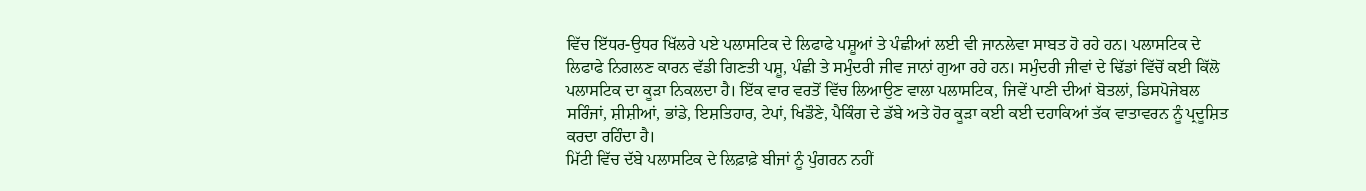ਵਿੱਚ ਇੱਧਰ-ਉਧਰ ਖਿੱਲਰੇ ਪਏ ਪਲਾਸਟਿਕ ਦੇ ਲਿਫਾਫੇ ਪਸ਼ੂਆਂ ਤੇ ਪੰਛੀਆਂ ਲਈ ਵੀ ਜਾਨਲੇਵਾ ਸਾਬਤ ਹੋ ਰਹੇ ਹਨ। ਪਲਾਸਟਿਕ ਦੇ ਲਿਫਾਫੇ ਨਿਗਲਣ ਕਾਰਨ ਵੱਡੀ ਗਿਣਤੀ ਪਸ਼ੂ, ਪੰਛੀ ਤੇ ਸਮੁੰਦਰੀ ਜੀਵ ਜਾਨਾਂ ਗੁਆ ਰਹੇ ਹਨ। ਸਮੁੰਦਰੀ ਜੀਵਾਂ ਦੇ ਢਿੱਡਾਂ ਵਿੱਚੋਂ ਕਈ ਕਿੱਲੋ ਪਲਾਸਟਿਕ ਦਾ ਕੂੜਾ ਨਿਕਲਦਾ ਹੈ। ਇੱਕ ਵਾਰ ਵਰਤੋਂ ਵਿੱਚ ਲਿਆਉਣ ਵਾਲਾ ਪਲਾਸਟਿਕ, ਜਿਵੇਂ ਪਾਣੀ ਦੀਆਂ ਬੋਤਲਾਂ, ਡਿਸਪੋਜੇਬਲ ਸਰਿੰਜਾਂ, ਸ਼ੀਸ਼ੀਆਂ, ਭਾਂਡੇ, ਇਸ਼ਤਿਹਾਰ, ਟੇਪਾਂ, ਖਿਡੌਣੇ, ਪੈਕਿੰਗ ਦੇ ਡੱਬੇ ਅਤੇ ਹੋਰ ਕੂੜਾ ਕਈ ਕਈ ਦਹਾਕਿਆਂ ਤੱਕ ਵਾਤਾਵਰਨ ਨੂੰ ਪ੍ਰਦੂਸ਼ਿਤ ਕਰਦਾ ਰਹਿੰਦਾ ਹੈ।
ਮਿੱਟੀ ਵਿੱਚ ਦੱਬੇ ਪਲਾਸਟਿਕ ਦੇ ਲਿਫ਼ਾਫ਼ੇ ਬੀਜਾਂ ਨੂੰ ਪੁੰਗਰਨ ਨਹੀਂ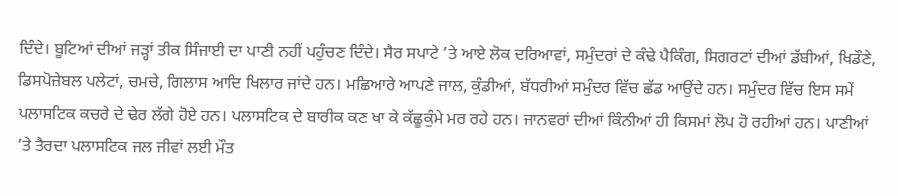ਦਿੰਦੇ। ਬੂਟਿਆਂ ਦੀਆਂ ਜੜ੍ਹਾਂ ਤੀਕ ਸਿੰਜਾਈ ਦਾ ਪਾਣੀ ਨਹੀਂ ਪਹੁੰਚਣ ਦਿੰਦੇ। ਸੈਰ ਸਪਾਟੇ ’ਤੇ ਆਏ ਲੋਕ ਦਰਿਆਵਾਂ, ਸਮੁੰਦਰਾਂ ਦੇ ਕੰਢੇ ਪੈਕਿੰਗ, ਸਿਗਰਟਾਂ ਦੀਆਂ ਡੱਬੀਆਂ, ਖਿਡੌਣੇ, ਡਿਸਪੋਜ਼ੇਬਲ ਪਲੇਟਾਂ, ਚਮਚੇ, ਗਿਲਾਸ ਆਦਿ ਖਿਲਾਰ ਜਾਂਦੇ ਹਨ। ਮਛਿਆਰੇ ਆਪਣੇ ਜਾਲ, ਕੁੰਡੀਆਂ, ਬੱਧਰੀਆਂ ਸਮੁੰਦਰ ਵਿੱਚ ਛੱਡ ਆਉਂਦੇ ਹਨ। ਸਮੁੰਦਰ ਵਿੱਚ ਇਸ ਸਮੇਂ ਪਲਾਸਟਿਕ ਕਚਰੇ ਦੇ ਢੇਰ ਲੱਗੇ ਹੋਏ ਹਨ। ਪਲਾਸਟਿਕ ਦੇ ਬਾਰੀਕ ਕਣ ਖਾ ਕੇ ਕੱਛੂਕੁੰਮੇ ਮਰ ਰਹੇ ਹਨ। ਜਾਨਵਰਾਂ ਦੀਆਂ ਕਿੰਨੀਆਂ ਹੀ ਕਿਸਮਾਂ ਲੋਪ ਹੋ ਰਹੀਆਂ ਹਨ। ਪਾਣੀਆਂ ’ਤੇ ਤੈਰਦਾ ਪਲਾਸਟਿਕ ਜਲ ਜੀਵਾਂ ਲਈ ਮੌਤ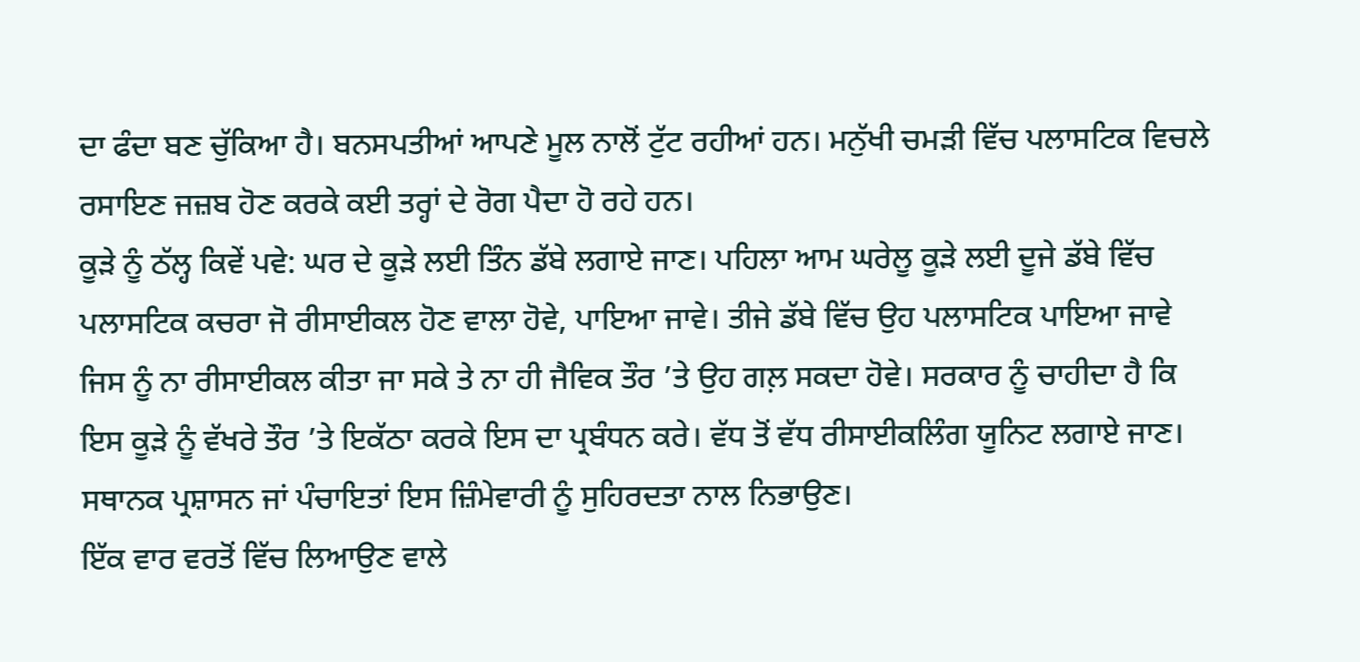ਦਾ ਫੰਦਾ ਬਣ ਚੁੱਕਿਆ ਹੈ। ਬਨਸਪਤੀਆਂ ਆਪਣੇ ਮੂਲ ਨਾਲੋਂ ਟੁੱਟ ਰਹੀਆਂ ਹਨ। ਮਨੁੱਖੀ ਚਮੜੀ ਵਿੱਚ ਪਲਾਸਟਿਕ ਵਿਚਲੇ ਰਸਾਇਣ ਜਜ਼ਬ ਹੋਣ ਕਰਕੇ ਕਈ ਤਰ੍ਹਾਂ ਦੇ ਰੋਗ ਪੈਦਾ ਹੋ ਰਹੇ ਹਨ।
ਕੂੜੇ ਨੂੰ ਠੱਲ੍ਹ ਕਿਵੇਂ ਪਵੇ: ਘਰ ਦੇ ਕੂੜੇ ਲਈ ਤਿੰਨ ਡੱਬੇ ਲਗਾਏ ਜਾਣ। ਪਹਿਲਾ ਆਮ ਘਰੇਲੂ ਕੂੜੇ ਲਈ ਦੂਜੇ ਡੱਬੇ ਵਿੱਚ ਪਲਾਸਟਿਕ ਕਚਰਾ ਜੋ ਰੀਸਾਈਕਲ ਹੋਣ ਵਾਲਾ ਹੋਵੇ, ਪਾਇਆ ਜਾਵੇ। ਤੀਜੇ ਡੱਬੇ ਵਿੱਚ ਉਹ ਪਲਾਸਟਿਕ ਪਾਇਆ ਜਾਵੇ ਜਿਸ ਨੂੰ ਨਾ ਰੀਸਾਈਕਲ ਕੀਤਾ ਜਾ ਸਕੇ ਤੇ ਨਾ ਹੀ ਜੈਵਿਕ ਤੌਰ ’ਤੇ ਉਹ ਗਲ਼ ਸਕਦਾ ਹੋਵੇ। ਸਰਕਾਰ ਨੂੰ ਚਾਹੀਦਾ ਹੈ ਕਿ ਇਸ ਕੂੜੇ ਨੂੰ ਵੱਖਰੇ ਤੌਰ ’ਤੇ ਇਕੱਠਾ ਕਰਕੇ ਇਸ ਦਾ ਪ੍ਰਬੰਧਨ ਕਰੇ। ਵੱਧ ਤੋਂ ਵੱਧ ਰੀਸਾਈਕਲਿੰਗ ਯੂਨਿਟ ਲਗਾਏ ਜਾਣ। ਸਥਾਨਕ ਪ੍ਰਸ਼ਾਸਨ ਜਾਂ ਪੰਚਾਇਤਾਂ ਇਸ ਜ਼ਿੰਮੇਵਾਰੀ ਨੂੰ ਸੁਹਿਰਦਤਾ ਨਾਲ ਨਿਭਾਉਣ।
ਇੱਕ ਵਾਰ ਵਰਤੋਂ ਵਿੱਚ ਲਿਆਉਣ ਵਾਲੇ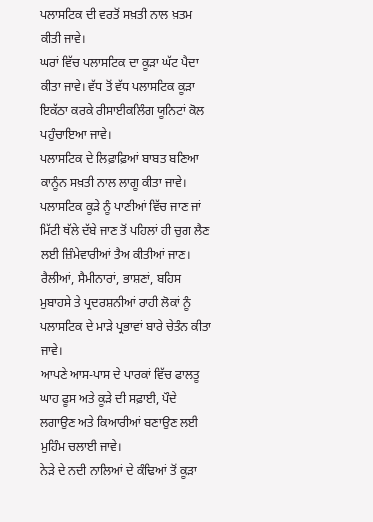ਪਲਾਸਟਿਕ ਦੀ ਵਰਤੋਂ ਸਖ਼ਤੀ ਨਾਲ ਖ਼ਤਮ ਕੀਤੀ ਜਾਵੇ।
ਘਰਾਂ ਵਿੱਚ ਪਲਾਸਟਿਕ ਦਾ ਕੂੜਾ ਘੱਟ ਪੈਦਾ ਕੀਤਾ ਜਾਵੇ। ਵੱਧ ਤੋਂ ਵੱਧ ਪਲਾਸਟਿਕ ਕੂੜਾ ਇਕੱਠਾ ਕਰਕੇ ਰੀਸਾਈਕਲਿੰਗ ਯੂਨਿਟਾਂ ਕੋਲ ਪਹੁੰਚਾਇਆ ਜਾਵੇ।
ਪਲਾਸਟਿਕ ਦੇ ਲਿਫ਼ਾਫ਼ਿਆਂ ਬਾਬਤ ਬਣਿਆ ਕਾਨੂੰਨ ਸਖ਼ਤੀ ਨਾਲ ਲਾਗੂ ਕੀਤਾ ਜਾਵੇ। ਪਲਾਸਟਿਕ ਕੂੜੇ ਨੂੰ ਪਾਣੀਆਂ ਵਿੱਚ ਜਾਣ ਜਾਂ ਮਿੱਟੀ ਥੱਲੇ ਦੱਬੇ ਜਾਣ ਤੋਂ ਪਹਿਲਾਂ ਹੀ ਚੁਗ ਲੈਣ ਲਈ ਜ਼ਿੰਮੇਵਾਰੀਆਂ ਤੈਅ ਕੀਤੀਆਂ ਜਾਣ।
ਰੈਲੀਆਂ, ਸੈਮੀਨਾਰਾਂ, ਭਾਸ਼ਣਾਂ, ਬਹਿਸ ਮੁਬਾਹਸੇ ਤੇ ਪ੍ਰਦਰਸ਼ਨੀਆਂ ਰਾਹੀ ਲੋਕਾਂ ਨੂੰ ਪਲਾਸਟਿਕ ਦੇ ਮਾੜੇ ਪ੍ਰਭਾਵਾਂ ਬਾਰੇ ਚੇਤੰਨ ਕੀਤਾ ਜਾਵੇ।
ਆਪਣੇ ਆਸ-ਪਾਸ ਦੇ ਪਾਰਕਾਂ ਵਿੱਚ ਫਾਲਤੂ ਘਾਹ ਫੂਸ ਅਤੇ ਕੂੜੇ ਦੀ ਸਫ਼ਾਈ, ਪੌਦੇ ਲਗਾਉਣ ਅਤੇ ਕਿਆਰੀਆਂ ਬਣਾਉਣ ਲਈ ਮੁਹਿੰਮ ਚਲਾਈ ਜਾਵੇ।
ਨੇੜੇ ਦੇ ਨਦੀ ਨਾਲਿਆਂ ਦੇ ਕੰਢਿਆਂ ਤੋਂ ਕੂੜਾ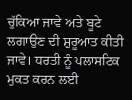ਚੁੱਕਿਆ ਜਾਵੇ ਅਤੇ ਬੂਟੇ ਲਗਾਉਣ ਦੀ ਸ਼ੁਰੂਆਤ ਕੀਤੀ ਜਾਵੇ। ਧਰਤੀ ਨੂੰ ਪਲਾਸਟਿਕ ਮੁਕਤ ਕਰਨ ਲਈ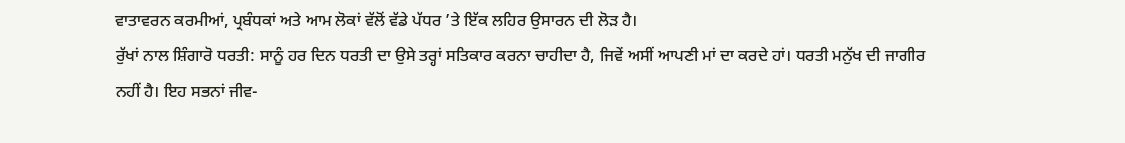ਵਾਤਾਵਰਨ ਕਰਮੀਆਂ, ਪ੍ਰਬੰਧਕਾਂ ਅਤੇ ਆਮ ਲੋਕਾਂ ਵੱਲੋਂ ਵੱਡੇ ਪੱਧਰ ’ਤੇ ਇੱਕ ਲਹਿਰ ਉਸਾਰਨ ਦੀ ਲੋੜ ਹੈ।
ਰੁੱਖਾਂ ਨਾਲ ਸ਼ਿੰਗਾਰੋ ਧਰਤੀ: ਸਾਨੂੰ ਹਰ ਦਿਨ ਧਰਤੀ ਦਾ ਉਸੇ ਤਰ੍ਹਾਂ ਸਤਿਕਾਰ ਕਰਨਾ ਚਾਹੀਦਾ ਹੈ, ਜਿਵੇਂ ਅਸੀਂ ਆਪਣੀ ਮਾਂ ਦਾ ਕਰਦੇ ਹਾਂ। ਧਰਤੀ ਮਨੁੱਖ ਦੀ ਜਾਗੀਰ ਨਹੀਂ ਹੈ। ਇਹ ਸਭਨਾਂ ਜੀਵ-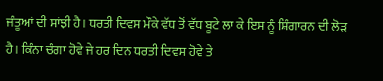ਜੰਤੂਆਂ ਦੀ ਸਾਂਝੀ ਹੈ। ਧਰਤੀ ਦਿਵਸ ਮੌਕੇ ਵੱਧ ਤੋਂ ਵੱਧ ਬੂਟੇ ਲਾ ਕੇ ਇਸ ਨੂੰ ਸ਼ਿੰਗਾਰਨ ਦੀ ਲੋੜ ਹੈ। ਕਿੰਨਾ ਚੰਗਾ ਹੋਵੇ ਜੇ ਹਰ ਦਿਨ ਧਰਤੀ ਦਿਵਸ ਹੋਵੇ ਤੇ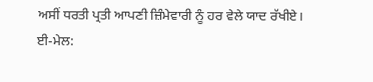ਅਸੀਂ ਧਰਤੀ ਪ੍ਰਤੀ ਆਪਣੀ ਜ਼ਿੰਮੇਵਾਰੀ ਨੂੰ ਹਰ ਵੇਲੇ ਯਾਦ ਰੱਖੀਏ।
ਈ-ਮੇਲ: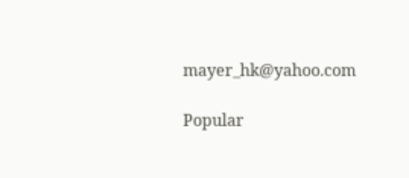mayer_hk@yahoo.com

Popular